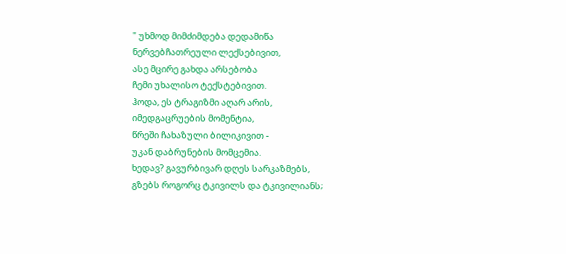" უხმოდ მიმძიმდება დედამიწა
ნერვებჩათრეული ლექსებივით,
ასე მცირე გახდა არსებობა
ჩემი უხალისო ტექსტებივით.
ჰოდა, ეს ტრაგიზმი აღარ არის,
იმედგაცრუების მომენტია,
წრეში ჩახაზული ბილიკივით -
უკან დაბრუნების მომცემია.
ხედავ? გავურბივარ დღეს სარკაზმებს,
გზებს როგორც ტკივილს და ტკივილიანს;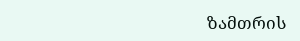ზამთრის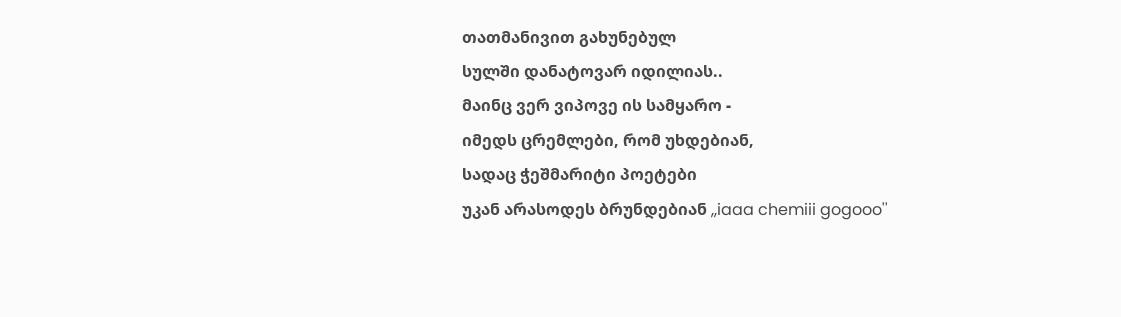თათმანივით გახუნებულ
სულში დანატოვარ იდილიას..
მაინც ვერ ვიპოვე ის სამყარო -
იმედს ცრემლები, რომ უხდებიან,
სადაც ჭეშმარიტი პოეტები
უკან არასოდეს ბრუნდებიან ,,iaaa chemiii gogooo''